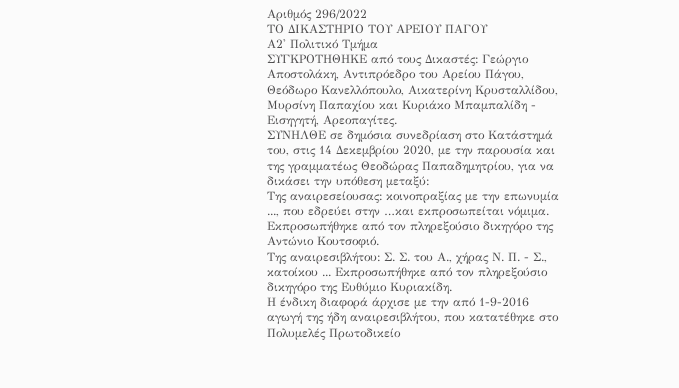Αριθμός 296/2022
ΤΟ ΔΙΚΑΣΤΗΡΙΟ ΤΟΥ ΑΡΕΙΟΥ ΠΑΓΟΥ
Α2' Πολιτικό Τμήμα
ΣΥΓΚΡΟΤΗΘΗΚΕ από τους Δικαστές: Γεώργιο Αποστολάκη, Αντιπρόεδρο του Αρείου Πάγου, Θεόδωρο Κανελλόπουλο, Αικατερίνη Κρυσταλλίδου, Μυρσίνη Παπαχίου και Κυριάκο Μπαμπαλίδη - Εισηγητή, Αρεοπαγίτες.
ΣΥΝΗΛΘΕ σε δημόσια συνεδρίαση στο Κατάστημά του, στις 14 Δεκεμβρίου 2020, με την παρουσία και της γραμματέως Θεοδώρας Παπαδημητρίου, για να δικάσει την υπόθεση μεταξύ:
Της αναιρεσείουσας: κοινοπραξίας με την επωνυμία ..., που εδρεύει στην …και εκπροσωπείται νόμιμα. Εκπροσωπήθηκε από τον πληρεξούσιο δικηγόρο της Αντώνιο Κουτσοφιό.
Της αναιρεσιβλήτου: Σ. Σ. του Α., χήρας Ν. Π. - Σ., κατοίκου ... Εκπροσωπήθηκε από τον πληρεξούσιο δικηγόρο της Ευθύμιο Κυριακίδη.
Η ένδικη διαφορά άρχισε με την από 1-9-2016 αγωγή της ήδη αναιρεσιβλήτου, που κατατέθηκε στο Πολυμελές Πρωτοδικείο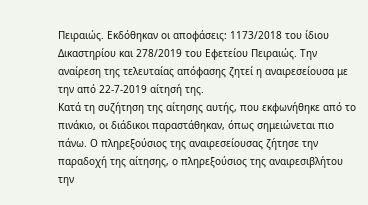Πειραιώς. Εκδόθηκαν οι αποφάσεις: 1173/2018 του ίδιου Δικαστηρίου και 278/2019 του Εφετείου Πειραιώς. Την αναίρεση της τελευταίας απόφασης ζητεί η αναιρεσείουσα με την από 22-7-2019 αίτησή της.
Κατά τη συζήτηση της αίτησης αυτής, που εκφωνήθηκε από το πινάκιο, οι διάδικοι παραστάθηκαν, όπως σημειώνεται πιο πάνω. Ο πληρεξούσιος της αναιρεσείουσας ζήτησε την παραδοχή της αίτησης, ο πληρεξούσιος της αναιρεσιβλήτου την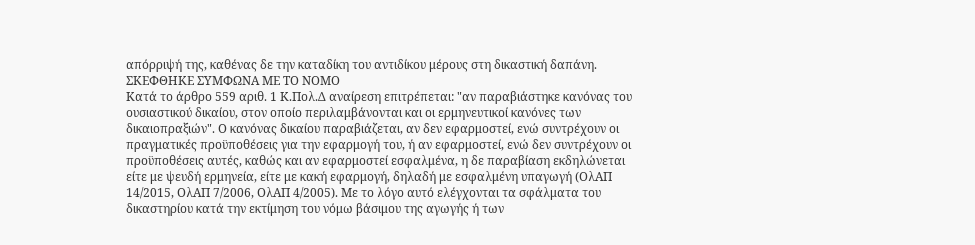απόρριψή της, καθένας δε την καταδίκη του αντιδίκου μέρους στη δικαστική δαπάνη.
ΣΚΕΦΘΗΚΕ ΣΥΜΦΩΝΑ ΜΕ ΤΟ ΝΟΜΟ
Κατά το άρθρο 559 αριθ. 1 Κ.Πολ.Δ αναίρεση επιτρέπεται: "αν παραβιάστηκε κανόνας του ουσιαστικού δικαίου, στον οποίο περιλαμβάνονται και οι ερμηνευτικοί κανόνες των δικαιοπραξιών". Ο κανόνας δικαίου παραβιάζεται, αν δεν εφαρμοστεί, ενώ συντρέχουν οι πραγματικές προϋποθέσεις για την εφαρμογή του, ή αν εφαρμοστεί, ενώ δεν συντρέχουν οι προϋποθέσεις αυτές, καθώς και αν εφαρμοστεί εσφαλμένα, η δε παραβίαση εκδηλώνεται είτε με ψευδή ερμηνεία, είτε με κακή εφαρμογή, δηλαδή με εσφαλμένη υπαγωγή (ΟλΑΠ 14/2015, ΟλΑΠ 7/2006, ΟλΑΠ 4/2005). Με το λόγο αυτό ελέγχονται τα σφάλματα του δικαστηρίου κατά την εκτίμηση του νόμω βάσιμου της αγωγής ή των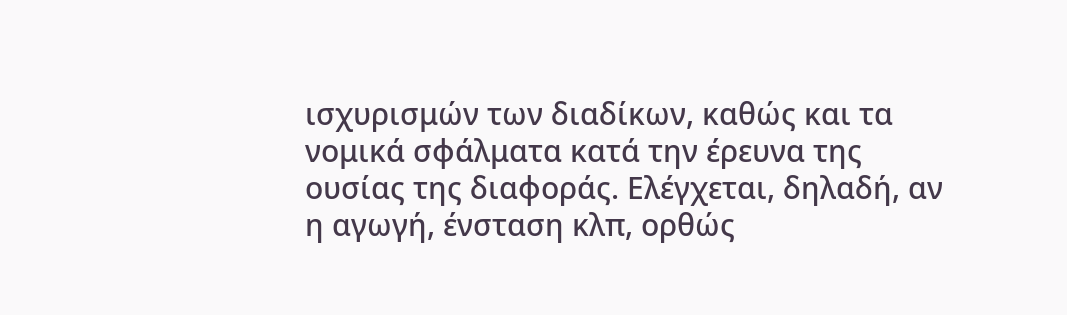ισχυρισμών των διαδίκων, καθώς και τα νομικά σφάλματα κατά την έρευνα της ουσίας της διαφοράς. Ελέγχεται, δηλαδή, αν η αγωγή, ένσταση κλπ, ορθώς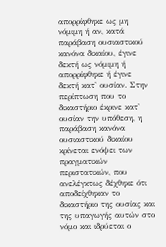απορρίφθηκε ως μη νόμιμη ή αν, κατά παράβαση ουσιαστικού κανόνα δικαίου, έγινε δεκτή ως νόμιμη ή απορρίφθηκε ή έγινε δεκτή κατ' ουσίαν. Στην περίπτωση που το δικαστήριο έκρινε κατ' ουσίαν την υπόθεση, η παράβαση κανόνα ουσιαστικού δικαίου κρίνεται ενόψει των πραγματικών περιστατικών, που ανελέγκτως δέχθηκε ότι αποδείχθηκαν το δικαστήριο της ουσίας και της υπαγωγής αυτών στο νόμο και ιδρύεται ο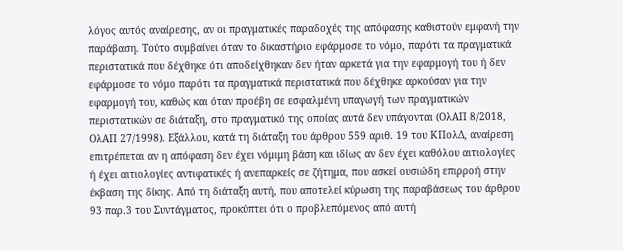λόγος αυτός αναίρεσης, αν οι πραγματικές παραδοχές της απόφασης καθιστούν εμφανή την παράβαση. Τούτο συμβαίνει όταν το δικαστήριο εφάρμοσε το νόμο, παρότι τα πραγματικά περιστατικά που δέχθηκε ότι αποδείχθηκαν δεν ήταν αρκετά για την εφαρμογή του ή δεν εφάρμοσε το νόμο παρότι τα πραγματικά περιστατικά που δέχθηκε αρκούσαν για την εφαρμογή του, καθώς και όταν προέβη σε εσφαλμένη υπαγωγή των πραγματικών περιστατικών σε διάταξη, στο πραγματικό της οποίας αυτά δεν υπάγονται (ΟλΑΠ 8/2018, ΟλΑΠ 27/1998). Εξάλλου, κατά τη διάταξη του άρθρου 559 αριθ. 19 του ΚΠολΔ, αναίρεση επιτρέπεται αν η απόφαση δεν έχει νόμιμη βάση και ιδίως αν δεν έχει καθόλου αιτιολογίες ή έχει αιτιολογίες αντιφατικές ή ανεπαρκείς σε ζήτημα, που ασκεί ουσιώδη επιρροή στην έκβαση της δίκης. Από τη διάταξη αυτή, που αποτελεί κύρωση της παραβάσεως του άρθρου 93 παρ.3 του Συντάγματος, προκύπτει ότι ο προβλεπόμενος από αυτή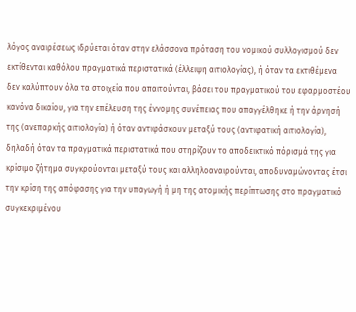λόγος αναιρέσεως ιδρύεται όταν στην ελάσσονα πρόταση του νομικού συλλογισμού δεν εκτίθενται καθόλου πραγματικά περιστατικά (έλλειψη αιτιολογίας), ή όταν τα εκτιθέμενα δεν καλύπτουν όλα τα στοιχεία που απαιτούνται, βάσει του πραγματικού του εφαρμοστέου κανόνα δικαίου, για την επέλευση της έννομης συνέπειας που απαγγέλθηκε ή την άρνησή της (ανεπαρκής αιτιολογία) ή όταν αντιφάσκουν μεταξύ τους (αντιφατική αιτιολογία), δηλαδή όταν τα πραγματικά περιστατικά που στηρίζουν το αποδεικτικό πόρισμά της για κρίσιμο ζήτημα συγκρούονται μεταξύ τους και αλληλοαναιρούνται, αποδυναμώνοντας έτσι την κρίση της απόφασης για την υπαγωγή ή μη της ατομικής περίπτωσης στο πραγματικό συγκεκριμένου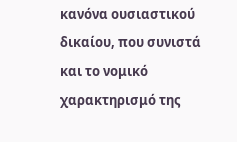κανόνα ουσιαστικού δικαίου, που συνιστά και το νομικό χαρακτηρισμό της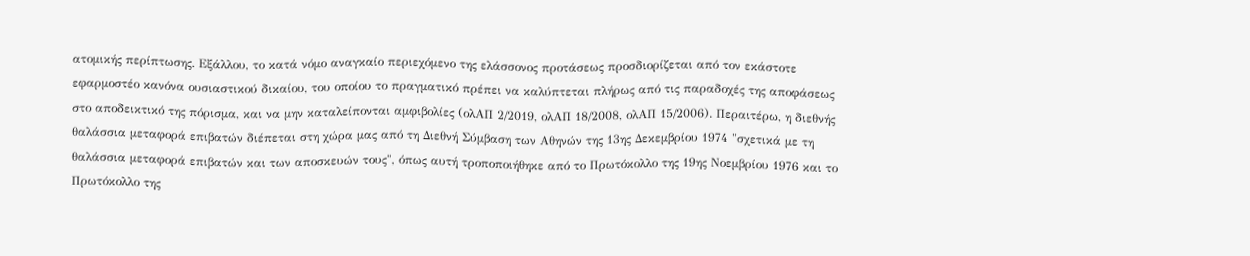ατομικής περίπτωσης. Εξάλλου, το κατά νόμο αναγκαίο περιεχόμενο της ελάσσονος προτάσεως προσδιορίζεται από τον εκάστοτε εφαρμοστέο κανόνα ουσιαστικού δικαίου, του οποίου το πραγματικό πρέπει να καλύπτεται πλήρως από τις παραδοχές της αποφάσεως στο αποδεικτικό της πόρισμα, και να μην καταλείπονται αμφιβολίες (ολΑΠ 2/2019, ολΑΠ 18/2008, ολΑΠ 15/2006). Περαιτέρω, η διεθνής θαλάσσια μεταφορά επιβατών διέπεται στη χώρα μας από τη Διεθνή Σύμβαση των Αθηνών της 13ης Δεκεμβρίου 1974 "σχετικά με τη θαλάσσια μεταφορά επιβατών και των αποσκευών τους", όπως αυτή τροποποιήθηκε από το Πρωτόκολλο της 19ης Νοεμβρίου 1976 και το Πρωτόκολλο της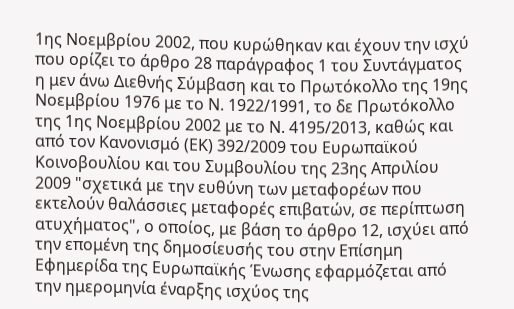1ης Νοεμβρίου 2002, που κυρώθηκαν και έχουν την ισχύ που ορίζει το άρθρο 28 παράγραφος 1 του Συντάγματος η μεν άνω Διεθνής Σύμβαση και το Πρωτόκολλο της 19ης Νοεμβρίου 1976 με το Ν. 1922/1991, το δε Πρωτόκολλο της 1ης Νοεμβρίου 2002 με το Ν. 4195/2013, καθώς και από τον Κανονισμό (ΕΚ) 392/2009 του Ευρωπαϊκού Κοινοβουλίου και του Συμβουλίου της 23ης Απριλίου 2009 "σχετικά με την ευθύνη των μεταφορέων που εκτελούν θαλάσσιες μεταφορές επιβατών, σε περίπτωση ατυχήματος", ο οποίος, με βάση το άρθρο 12, ισχύει από την επομένη της δημοσίευσής του στην Επίσημη Εφημερίδα της Ευρωπαϊκής Ένωσης εφαρμόζεται από την ημερομηνία έναρξης ισχύος της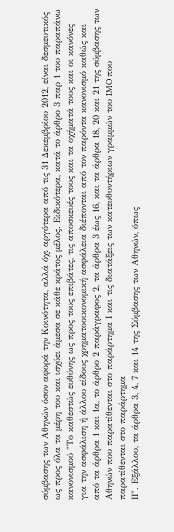σύμβασης των Αθηνών όσον αφορά την Κοινότητα, αλλά όχι αργότερα από τις 31 Δεκεμβρίου 2012, είναι δεσμευτικός ως προς όλα τα μέρη του και ισχύει άμεσα σε κάθε κράτος μέλος. Ειδικότερα, κατά το άρθρο 3 παρ 1 του παραπάνω κανονισμού "Το καθεστώς ευθύνης ως προς τους επιβάτες, τις αποσκευές τους και τα οχήματά τους και οι κανόνες για την ασφάλιση ή άλλου είδους χρηματοοικονομική ασφάλεια διέπονται από τον παρόντα κανονισμό καθώς και από τα άρθρα 1 και 1α, το άρθρο 2 παράγραφος 2, τα άρθρα 3 έως 16, και τα άρθρα 18, 20 και 21 της σύμβασης των Αθηνών που παρατίθενται στο παράρτημα Ι και τις διατάξεις των κατευθυντήριων γραμμών του IMO που παρατίθενται στο παράρτημα
ΙΙ". Εξάλλου, τα άρθρα 3, 4, 7 και 14 της Σύμβασης των Αθηνών, όπως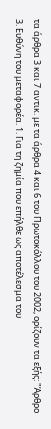τα άρθρα 3 και 7 αντικ. με τα άρθρα 4 και 6 του Πρωτοκόλλου του 2002, ορίζουν τα εξής: "Άρθρο 3. Ευθύνη του μεταφορέα. 1. Για τη ζημία που επήλθε ως αποτέλεσμα του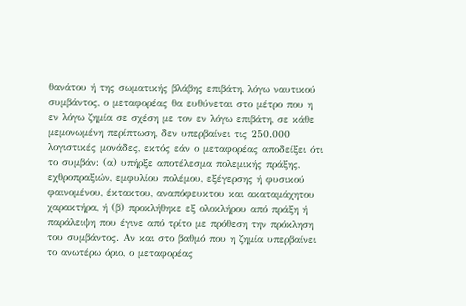θανάτου ή της σωματικής βλάβης επιβάτη, λόγω ναυτικού συμβάντος, ο μεταφορέας θα ευθύνεται στο μέτρο που η εν λόγω ζημία σε σχέση με τον εν λόγω επιβάτη, σε κάθε μεμονωμένη περίπτωση, δεν υπερβαίνει τις 250.000 λογιστικές μονάδες, εκτός εάν ο μεταφορέας αποδείξει ότι το συμβάν: (α) υπήρξε αποτέλεσμα πολεμικής πράξης, εχθροπραξιών, εμφυλίου πολέμου, εξέγερσης ή φυσικού φαινομένου, έκτακτου, αναπόφευκτου και ακαταμάχητου χαρακτήρα, ή (β) προκλήθηκε εξ ολοκλήρου από πράξη ή παράλειψη που έγινε από τρίτο με πρόθεση την πρόκληση του συμβάντος. Αν και στο βαθμό που η ζημία υπερβαίνει το ανωτέρω όριο, ο μεταφορέας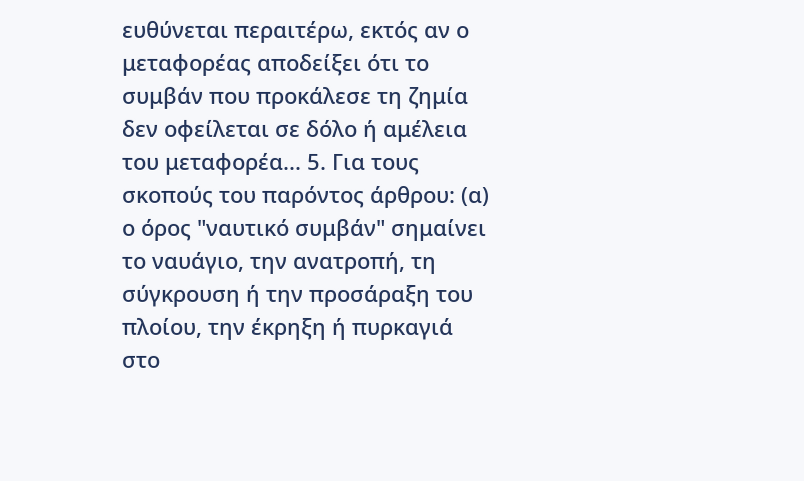ευθύνεται περαιτέρω, εκτός αν ο μεταφορέας αποδείξει ότι το συμβάν που προκάλεσε τη ζημία δεν οφείλεται σε δόλο ή αμέλεια του μεταφορέα... 5. Για τους σκοπούς του παρόντος άρθρου: (α) ο όρος "ναυτικό συμβάν" σημαίνει το ναυάγιο, την ανατροπή, τη σύγκρουση ή την προσάραξη του πλοίου, την έκρηξη ή πυρκαγιά στο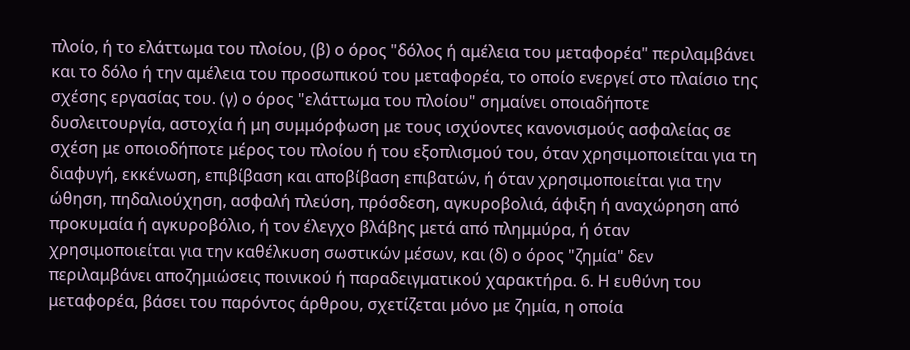πλοίο, ή το ελάττωμα του πλοίου, (β) ο όρος "δόλος ή αμέλεια του μεταφορέα" περιλαμβάνει και το δόλο ή την αμέλεια του προσωπικού του μεταφορέα, το οποίο ενεργεί στο πλαίσιο της σχέσης εργασίας του. (γ) ο όρος "ελάττωμα του πλοίου" σημαίνει οποιαδήποτε δυσλειτουργία, αστοχία ή μη συμμόρφωση με τους ισχύοντες κανονισμούς ασφαλείας σε σχέση με οποιοδήποτε μέρος του πλοίου ή του εξοπλισμού του, όταν χρησιμοποιείται για τη διαφυγή, εκκένωση, επιβίβαση και αποβίβαση επιβατών, ή όταν χρησιμοποιείται για την ώθηση, πηδαλιούχηση, ασφαλή πλεύση, πρόσδεση, αγκυροβολιά, άφιξη ή αναχώρηση από προκυμαία ή αγκυροβόλιο, ή τον έλεγχο βλάβης μετά από πλημμύρα, ή όταν χρησιμοποιείται για την καθέλκυση σωστικών μέσων, και (δ) ο όρος "ζημία" δεν περιλαμβάνει αποζημιώσεις ποινικού ή παραδειγματικού χαρακτήρα. 6. Η ευθύνη του μεταφορέα, βάσει του παρόντος άρθρου, σχετίζεται μόνο με ζημία, η οποία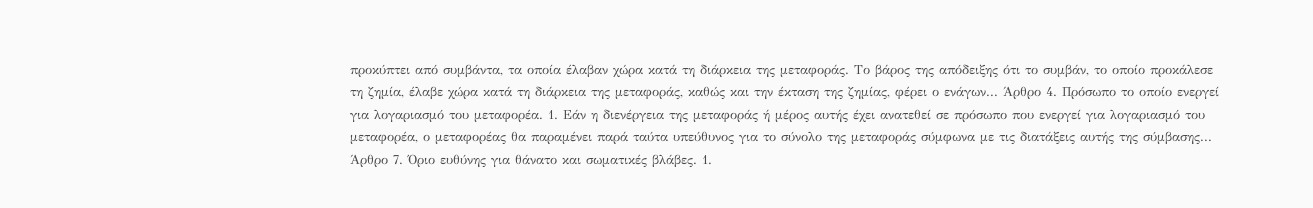προκύπτει από συμβάντα, τα οποία έλαβαν χώρα κατά τη διάρκεια της μεταφοράς. Το βάρος της απόδειξης ότι το συμβάν, το οποίο προκάλεσε τη ζημία, έλαβε χώρα κατά τη διάρκεια της μεταφοράς, καθώς και την έκταση της ζημίας, φέρει ο ενάγων... Άρθρο 4. Πρόσωπο το οποίο ενεργεί για λογαριασμό του μεταφορέα. 1. Εάν η διενέργεια της μεταφοράς ή μέρος αυτής έχει ανατεθεί σε πρόσωπο που ενεργεί για λογαριασμό του μεταφορέα, ο μεταφορέας θα παραμένει παρά ταύτα υπεύθυνος για το σύνολο της μεταφοράς σύμφωνα με τις διατάξεις αυτής της σύμβασης... Άρθρο 7. Όριο ευθύνης για θάνατο και σωματικές βλάβες. 1.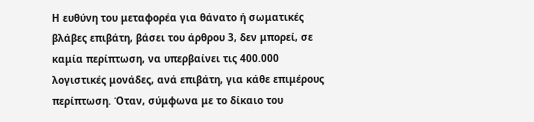Η ευθύνη του μεταφορέα για θάνατο ή σωματικές βλάβες επιβάτη, βάσει του άρθρου 3, δεν μπορεί, σε καμία περίπτωση, να υπερβαίνει τις 400.000 λογιστικές μονάδες, ανά επιβάτη, για κάθε επιμέρους περίπτωση. Όταν, σύμφωνα με το δίκαιο του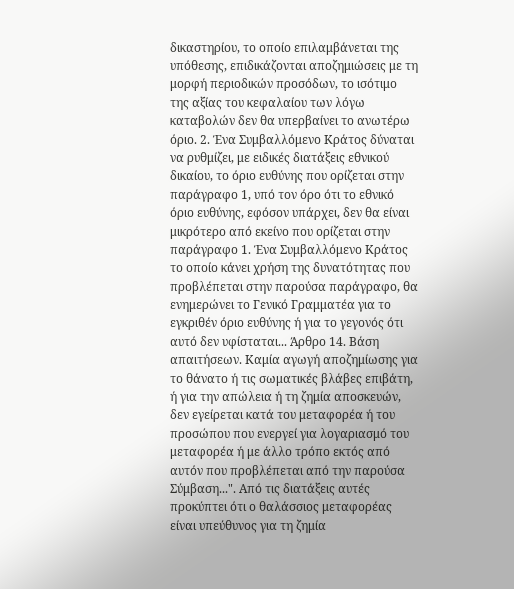δικαστηρίου, το οποίο επιλαμβάνεται της υπόθεσης, επιδικάζονται αποζημιώσεις με τη μορφή περιοδικών προσόδων, το ισότιμο της αξίας του κεφαλαίου των λόγω καταβολών δεν θα υπερβαίνει το ανωτέρω όριο. 2. Ένα Συμβαλλόμενο Κράτος δύναται να ρυθμίζει, με ειδικές διατάξεις εθνικού δικαίου, το όριο ευθύνης που ορίζεται στην παράγραφο 1, υπό τον όρο ότι το εθνικό όριο ευθύνης, εφόσον υπάρχει, δεν θα είναι μικρότερο από εκείνο που ορίζεται στην παράγραφο 1. Ένα Συμβαλλόμενο Κράτος το οποίο κάνει χρήση της δυνατότητας που προβλέπεται στην παρούσα παράγραφο, θα ενημερώνει το Γενικό Γραμματέα για το εγκριθέν όριο ευθύνης ή για το γεγονός ότι αυτό δεν υφίσταται... Άρθρο 14. Βάση απαιτήσεων. Καμία αγωγή αποζημίωσης για το θάνατο ή τις σωματικές βλάβες επιβάτη, ή για την απώλεια ή τη ζημία αποσκευών, δεν εγείρεται κατά του μεταφορέα ή του προσώπου που ενεργεί για λογαριασμό του μεταφορέα ή με άλλο τρόπο εκτός από αυτόν που προβλέπεται από την παρούσα Σύμβαση...". Από τις διατάξεις αυτές προκύπτει ότι ο θαλάσσιος μεταφορέας είναι υπεύθυνος για τη ζημία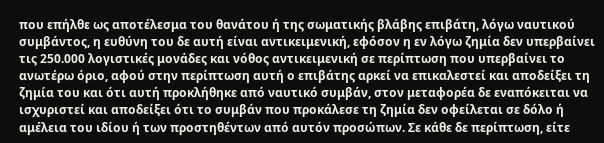που επήλθε ως αποτέλεσμα του θανάτου ή της σωματικής βλάβης επιβάτη, λόγω ναυτικού συμβάντος, η ευθύνη του δε αυτή είναι αντικειμενική, εφόσον η εν λόγω ζημία δεν υπερβαίνει τις 250.000 λογιστικές μονάδες και νόθος αντικειμενική σε περίπτωση που υπερβαίνει το ανωτέρω όριο, αφού στην περίπτωση αυτή ο επιβάτης αρκεί να επικαλεστεί και αποδείξει τη ζημία του και ότι αυτή προκλήθηκε από ναυτικό συμβάν, στον μεταφορέα δε εναπόκειται να ισχυριστεί και αποδείξει ότι το συμβάν που προκάλεσε τη ζημία δεν οφείλεται σε δόλο ή αμέλεια του ιδίου ή των προστηθέντων από αυτόν προσώπων. Σε κάθε δε περίπτωση, είτε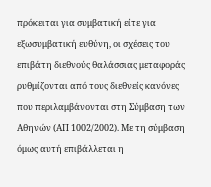πρόκειται για συμβατική είτε για εξωσυμβατική ευθύνη, οι σχέσεις του επιβάτη διεθνούς θαλάσσιας μεταφοράς ρυθμίζονται από τους διεθνείς κανόνες που περιλαμβάνονται στη Σύμβαση των Αθηνών (ΑΠ 1002/2002). Με τη σύμβαση όμως αυτή επιβάλλεται η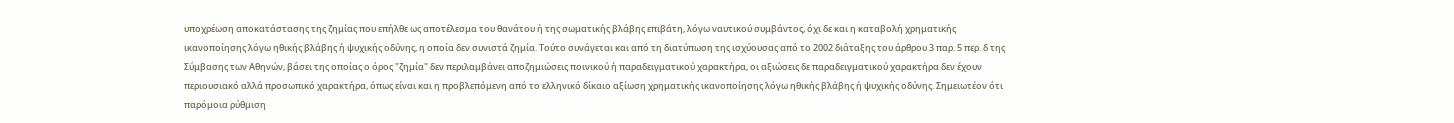υποχρέωση αποκατάστασης της ζημίας που επήλθε ως αποτέλεσμα του θανάτου ή της σωματικής βλάβης επιβάτη, λόγω ναυτικού συμβάντος, όχι δε και η καταβολή χρηματικής ικανοποίησης λόγω ηθικής βλάβης ή ψυχικής οδύνης, η οποία δεν συνιστά ζημία. Τούτο συνάγεται και από τη διατύπωση της ισχύουσας από το 2002 διάταξης του άρθρου 3 παρ. 5 περ. δ της Σύμβασης των Αθηνών, βάσει της οποίας ο όρος "ζημία" δεν περιλαμβάνει αποζημιώσεις ποινικού ή παραδειγματικού χαρακτήρα, οι αξιώσεις δε παραδειγματικού χαρακτήρα δεν έχουν περιουσιακό αλλά προσωπικό χαρακτήρα, όπως είναι και η προβλεπόμενη από το ελληνικό δίκαιο αξίωση χρηματικής ικανοποίησης λόγω ηθικής βλάβης ή ψυχικής οδύνης. Σημειωτέον ότι παρόμοια ρύθμιση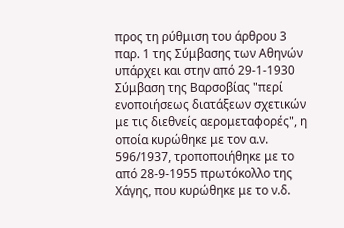προς τη ρύθμιση του άρθρου 3 παρ. 1 της Σύμβασης των Αθηνών υπάρχει και στην από 29-1-1930 Σύμβαση της Βαρσοβίας "περί ενοποιήσεως διατάξεων σχετικών με τις διεθνείς αερομεταφορές", η οποία κυρώθηκε με τον α.ν. 596/1937, τροποποιήθηκε με το από 28-9-1955 πρωτόκολλο της Χάγης, που κυρώθηκε με το ν.δ.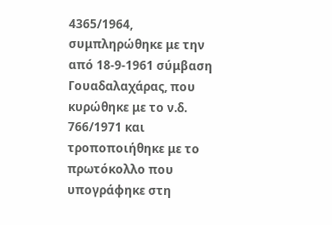4365/1964, συμπληρώθηκε με την από 18-9-1961 σύμβαση Γουαδαλαχάρας, που κυρώθηκε με το ν.δ. 766/1971 και τροποποιήθηκε με το πρωτόκολλο που υπογράφηκε στη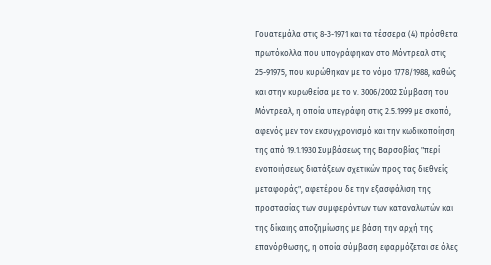Γουατεμάλα στις 8-3-1971 και τα τέσσερα (4) πρόσθετα πρωτόκολλα που υπογράφηκαν στο Μόντρεαλ στις 25-91975, που κυρώθηκαν με το νόμο 1778/1988, καθώς και στην κυρωθείσα με το ν. 3006/2002 Σύμβαση του Μόντρεαλ, η οποία υπεγράφη στις 2.5.1999 με σκοπό, αφενός μεν τον εκσυγχρονισμό και την κωδικοποίηση της από 19.1.1930 Συμβάσεως της Βαρσοβίας "περί ενοποιήσεως διατάξεων σχετικών προς τας διεθνείς μεταφοράς", αφετέρου δε την εξασφάλιση της προστασίας των συμφερόντων των καταναλωτών και της δίκαιης αποζημίωσης με βάση την αρχή της επανόρθωσης, η οποία σύμβαση εφαρμόζεται σε όλες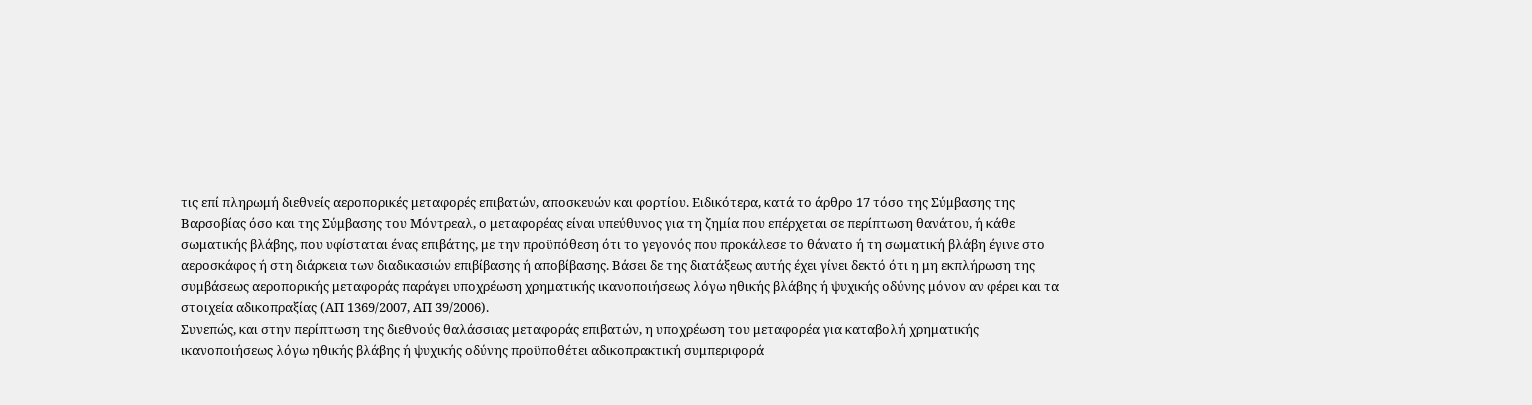τις επί πληρωμή διεθνείς αεροπορικές μεταφορές επιβατών, αποσκευών και φορτίου. Ειδικότερα, κατά το άρθρο 17 τόσο της Σύμβασης της Βαρσοβίας όσο και της Σύμβασης του Μόντρεαλ, ο μεταφορέας είναι υπεύθυνος για τη ζημία που επέρχεται σε περίπτωση θανάτου, ή κάθε σωματικής βλάβης, που υφίσταται ένας επιβάτης, με την προϋπόθεση ότι το γεγονός που προκάλεσε το θάνατο ή τη σωματική βλάβη έγινε στο αεροσκάφος ή στη διάρκεια των διαδικασιών επιβίβασης ή αποβίβασης. Βάσει δε της διατάξεως αυτής έχει γίνει δεκτό ότι η μη εκπλήρωση της συμβάσεως αεροπορικής μεταφοράς παράγει υποχρέωση χρηματικής ικανοποιήσεως λόγω ηθικής βλάβης ή ψυχικής οδύνης μόνον αν φέρει και τα στοιχεία αδικοπραξίας (ΑΠ 1369/2007, ΑΠ 39/2006).
Συνεπώς, και στην περίπτωση της διεθνούς θαλάσσιας μεταφοράς επιβατών, η υποχρέωση του μεταφορέα για καταβολή χρηματικής ικανοποιήσεως λόγω ηθικής βλάβης ή ψυχικής οδύνης προϋποθέτει αδικοπρακτική συμπεριφορά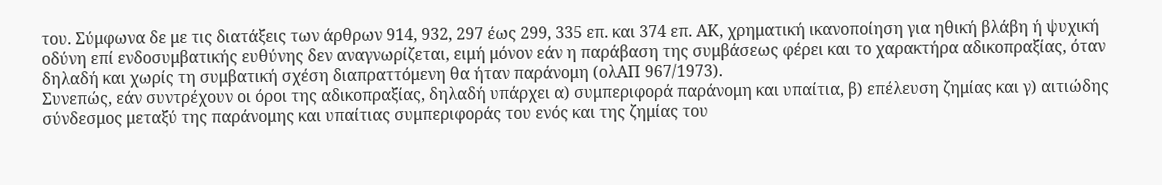του. Σύμφωνα δε με τις διατάξεις των άρθρων 914, 932, 297 έως 299, 335 επ. και 374 επ. ΑΚ, χρηματική ικανοποίηση για ηθική βλάβη ή ψυχική οδύνη επί ενδοσυμβατικής ευθύνης δεν αναγνωρίζεται, ειμή μόνον εάν η παράβαση της συμβάσεως φέρει και το χαρακτήρα αδικοπραξίας, όταν δηλαδή και χωρίς τη συμβατική σχέση διαπραττόμενη θα ήταν παράνομη (ολΑΠ 967/1973).
Συνεπώς, εάν συντρέχουν οι όροι της αδικοπραξίας, δηλαδή υπάρχει α) συμπεριφορά παράνομη και υπαίτια, β) επέλευση ζημίας και γ) αιτιώδης σύνδεσμος μεταξύ της παράνομης και υπαίτιας συμπεριφοράς του ενός και της ζημίας του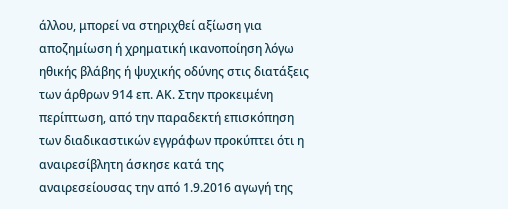άλλου, μπορεί να στηριχθεί αξίωση για αποζημίωση ή χρηματική ικανοποίηση λόγω ηθικής βλάβης ή ψυχικής οδύνης στις διατάξεις των άρθρων 914 επ. ΑΚ. Στην προκειμένη περίπτωση, από την παραδεκτή επισκόπηση των διαδικαστικών εγγράφων προκύπτει ότι η αναιρεσίβλητη άσκησε κατά της αναιρεσείουσας την από 1.9.2016 αγωγή της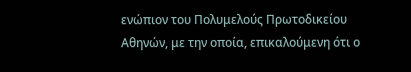ενώπιον του Πολυμελούς Πρωτοδικείου Αθηνών, με την οποία, επικαλούμενη ότι ο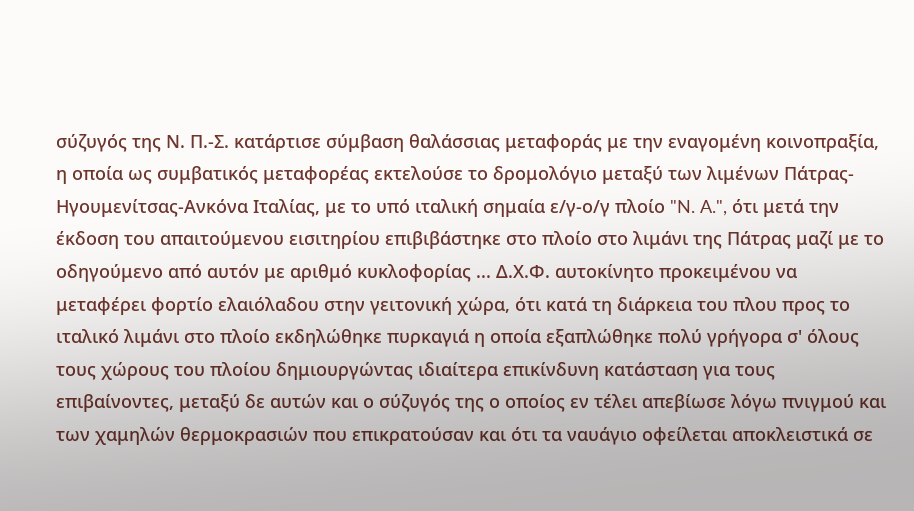σύζυγός της Ν. Π.-Σ. κατάρτισε σύμβαση θαλάσσιας μεταφοράς με την εναγομένη κοινοπραξία, η οποία ως συμβατικός μεταφορέας εκτελούσε το δρομολόγιο μεταξύ των λιμένων Πάτρας-Ηγουμενίτσας-Ανκόνα Ιταλίας, με το υπό ιταλική σημαία ε/γ-ο/γ πλοίο "N. A.", ότι μετά την έκδοση του απαιτούμενου εισιτηρίου επιβιβάστηκε στο πλοίο στο λιμάνι της Πάτρας μαζί με το οδηγούμενο από αυτόν με αριθμό κυκλοφορίας ... Δ.Χ.Φ. αυτοκίνητο προκειμένου να μεταφέρει φορτίο ελαιόλαδου στην γειτονική χώρα, ότι κατά τη διάρκεια του πλου προς το ιταλικό λιμάνι στο πλοίο εκδηλώθηκε πυρκαγιά η οποία εξαπλώθηκε πολύ γρήγορα σ' όλους τους χώρους του πλοίου δημιουργώντας ιδιαίτερα επικίνδυνη κατάσταση για τους επιβαίνοντες, μεταξύ δε αυτών και ο σύζυγός της ο οποίος εν τέλει απεβίωσε λόγω πνιγμού και των χαμηλών θερμοκρασιών που επικρατούσαν και ότι τα ναυάγιο οφείλεται αποκλειστικά σε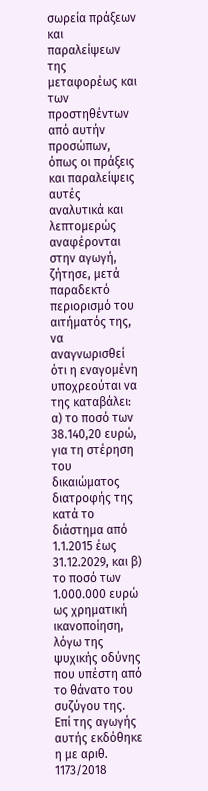σωρεία πράξεων και παραλείψεων της μεταφορέως και των προστηθέντων από αυτήν προσώπων, όπως οι πράξεις και παραλείψεις αυτές αναλυτικά και λεπτομερώς αναφέρονται στην αγωγή, ζήτησε, μετά παραδεκτό περιορισμό του αιτήματός της, να αναγνωρισθεί ότι η εναγομένη υποχρεούται να της καταβάλει: α) το ποσό των 38.140,20 ευρώ, για τη στέρηση του δικαιώματος διατροφής της κατά το διάστημα από 1.1.2015 έως 31.12.2029, και β) το ποσό των 1.000.000 ευρώ ως χρηματική ικανοποίηση, λόγω της ψυχικής οδύνης που υπέστη από το θάνατο του συζύγου της. Επί της αγωγής αυτής εκδόθηκε η με αριθ. 1173/2018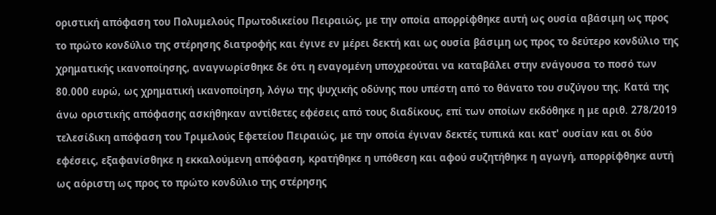οριστική απόφαση του Πολυμελούς Πρωτοδικείου Πειραιώς, με την οποία απορρίφθηκε αυτή ως ουσία αβάσιμη ως προς το πρώτο κονδύλιο της στέρησης διατροφής και έγινε εν μέρει δεκτή και ως ουσία βάσιμη ως προς το δεύτερο κονδύλιο της χρηματικής ικανοποίησης, αναγνωρίσθηκε δε ότι η εναγομένη υποχρεούται να καταβάλει στην ενάγουσα το ποσό των 80.000 ευρώ, ως χρηματική ικανοποίηση, λόγω της ψυχικής οδύνης που υπέστη από το θάνατο του συζύγου της. Κατά της άνω οριστικής απόφασης ασκήθηκαν αντίθετες εφέσεις από τους διαδίκους, επί των οποίων εκδόθηκε η με αριθ. 278/2019 τελεσίδικη απόφαση του Τριμελούς Εφετείου Πειραιώς, με την οποία έγιναν δεκτές τυπικά και κατ' ουσίαν και οι δύο εφέσεις, εξαφανίσθηκε η εκκαλούμενη απόφαση, κρατήθηκε η υπόθεση και αφού συζητήθηκε η αγωγή, απορρίφθηκε αυτή ως αόριστη ως προς το πρώτο κονδύλιο της στέρησης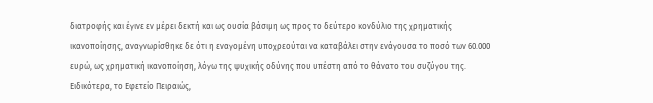διατροφής και έγινε εν μέρει δεκτή και ως ουσία βάσιμη ως προς το δεύτερο κονδύλιο της χρηματικής ικανοποίησης, αναγνωρίσθηκε δε ότι η εναγομένη υποχρεούται να καταβάλει στην ενάγουσα το ποσό των 60.000 ευρώ, ως χρηματική ικανοποίηση, λόγω της ψυχικής οδύνης που υπέστη από το θάνατο του συζύγου της. Ειδικότερα, το Εφετείο Πειραιώς,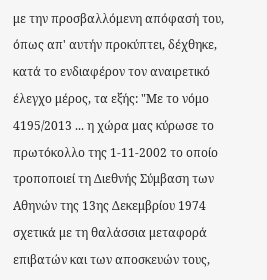με την προσβαλλόμενη απόφασή του, όπως απ' αυτήν προκύπτει, δέχθηκε, κατά το ενδιαφέρον τον αναιρετικό έλεγχο μέρος, τα εξής: "Με το νόμο 4195/2013 ... η χώρα μας κύρωσε το πρωτόκολλο της 1-11-2002 το οποίο τροποποιεί τη Διεθνής Σύμβαση των Αθηνών της 13ης Δεκεμβρίου 1974 σχετικά με τη θαλάσσια μεταφορά επιβατών και των αποσκευών τους,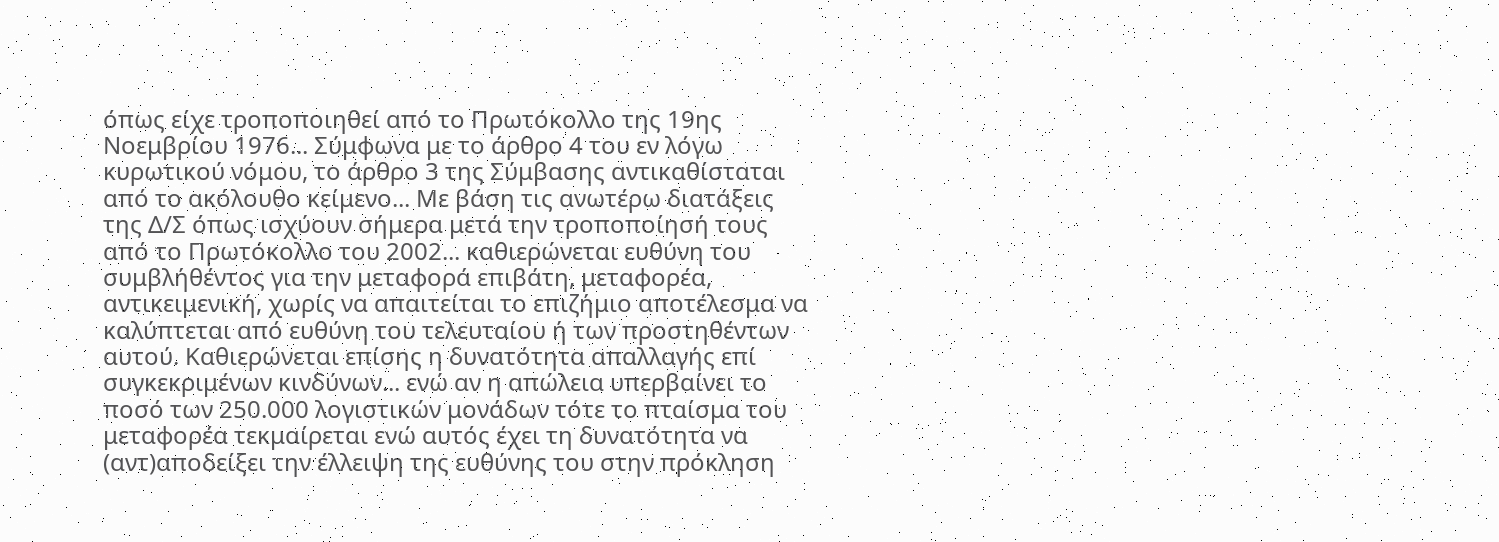όπως είχε τροποποιηθεί από το Πρωτόκολλο της 19ης Νοεμβρίου 1976... Σύμφωνα με το άρθρο 4 του εν λόγω κυρωτικού νόμου, το άρθρο 3 της Σύμβασης αντικαθίσταται από το ακόλουθο κείμενο... Με βάση τις ανωτέρω διατάξεις της Δ/Σ όπως ισχύουν σήμερα μετά την τροποποίησή τους από το Πρωτόκολλο του 2002... καθιερώνεται ευθύνη του συμβλήθέντος για την μεταφορά επιβάτη, μεταφορέα, αντικειμενική, χωρίς να απαιτείται το επιζήμιο αποτέλεσμα να καλύπτεται από ευθύνη του τελευταίου ή των προστηθέντων αυτού. Καθιερώνεται επίσης η δυνατότητα απαλλαγής επί συγκεκριμένων κινδύνων... ενώ αν η απώλεια υπερβαίνει το ποσό των 250.000 λογιστικών μονάδων τότε το πταίσμα του μεταφορέα τεκμαίρεται ενώ αυτός έχει τη δυνατότητα να (αντ)αποδείξει την έλλειψη της ευθύνης του στην πρόκληση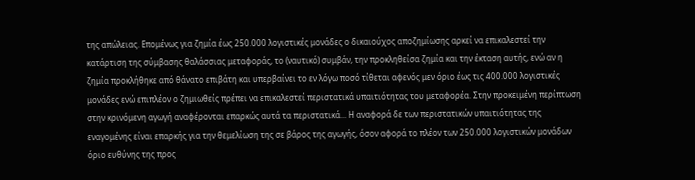της απώλειας. Επομένως για ζημία έως 250.000 λογιστικές μονάδες ο δικαιούχος αποζημίωσης αρκεί να επικαλεστεί την κατάρτιση της σύμβασης θαλάσσιας μεταφοράς, το (ναυτικό) συμβάν, την προκληθείσα ζημία και την έκταση αυτής, ενώ αν η ζημία προκλήθηκε από θάνατο επιβάτη και υπερβαίνει το εν λόγω ποσό τίθεται αφενός μεν όριο έως τις 400.000 λογιστικές μονάδες ενώ επιπλέον ο ζημιωθείς πρέπει να επικαλεστεί περιστατικά υπαιτιότητας του μεταφορέα. Στην προκειμένη περίπτωση στην κρινόμενη αγωγή αναφέρονται επαρκώς αυτά τα περιστατικά... Η αναφορά δε των περιστατικών υπαιτιότητας της εναγομένης είναι επαρκής για την θεμελίωση της σε βάρος της αγωγής, όσον αφορά το πλέον των 250.000 λογιστικών μονάδων όριο ευθύνης της προς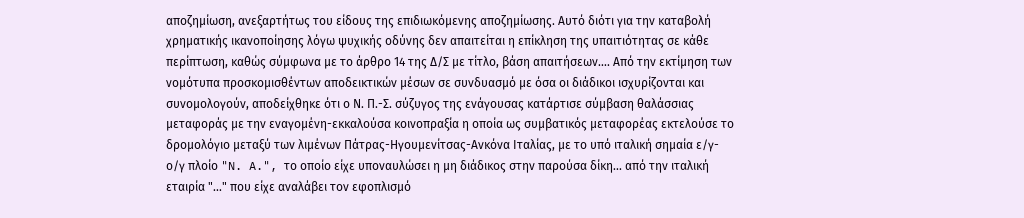αποζημίωση, ανεξαρτήτως του είδους της επιδιωκόμενης αποζημίωσης. Αυτό διότι για την καταβολή χρηματικής ικανοποίησης λόγω ψυχικής οδύνης δεν απαιτείται η επίκληση της υπαιτιότητας σε κάθε περίπτωση, καθώς σύμφωνα με το άρθρο 14 της Δ/Σ με τίτλο, βάση απαιτήσεων.... Από την εκτίμηση των νομότυπα προσκομισθέντων αποδεικτικών μέσων σε συνδυασμό με όσα οι διάδικοι ισχυρίζονται και συνομολογούν, αποδείχθηκε ότι ο Ν. Π.-Σ. σύζυγος της ενάγουσας κατάρτισε σύμβαση θαλάσσιας μεταφοράς με την εναγομένη-εκκαλούσα κοινοπραξία η οποία ως συμβατικός μεταφορέας εκτελούσε το δρομολόγιο μεταξύ των λιμένων Πάτρας-Ηγουμενίτσας-Ανκόνα Ιταλίας, με το υπό ιταλική σημαία ε/γ-ο/γ πλοίο "N. A.", το οποίο είχε υποναυλώσει η μη διάδικος στην παρούσα δίκη... από την ιταλική εταιρία "..." που είχε αναλάβει τον εφοπλισμό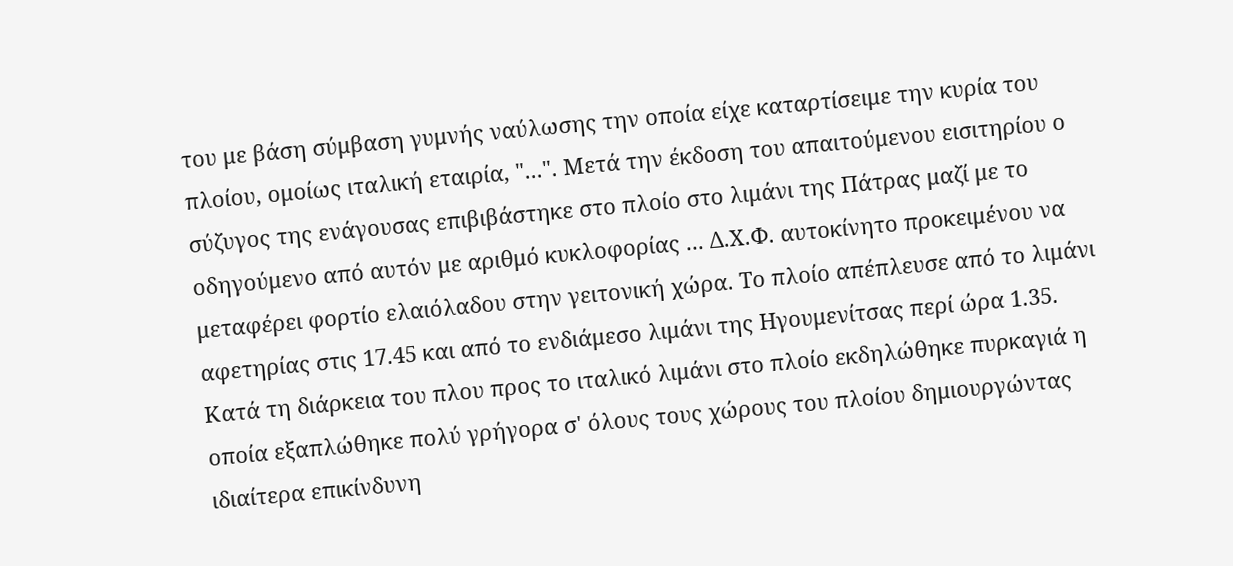του με βάση σύμβαση γυμνής ναύλωσης την οποία είχε καταρτίσειμε την κυρία του πλοίου, ομοίως ιταλική εταιρία, "...". Μετά την έκδοση του απαιτούμενου εισιτηρίου ο σύζυγος της ενάγουσας επιβιβάστηκε στο πλοίο στο λιμάνι της Πάτρας μαζί με το οδηγούμενο από αυτόν με αριθμό κυκλοφορίας ... Δ.Χ.Φ. αυτοκίνητο προκειμένου να μεταφέρει φορτίο ελαιόλαδου στην γειτονική χώρα. Το πλοίο απέπλευσε από το λιμάνι αφετηρίας στις 17.45 και από το ενδιάμεσο λιμάνι της Ηγουμενίτσας περί ώρα 1.35. Κατά τη διάρκεια του πλου προς το ιταλικό λιμάνι στο πλοίο εκδηλώθηκε πυρκαγιά η οποία εξαπλώθηκε πολύ γρήγορα σ' όλους τους χώρους του πλοίου δημιουργώντας ιδιαίτερα επικίνδυνη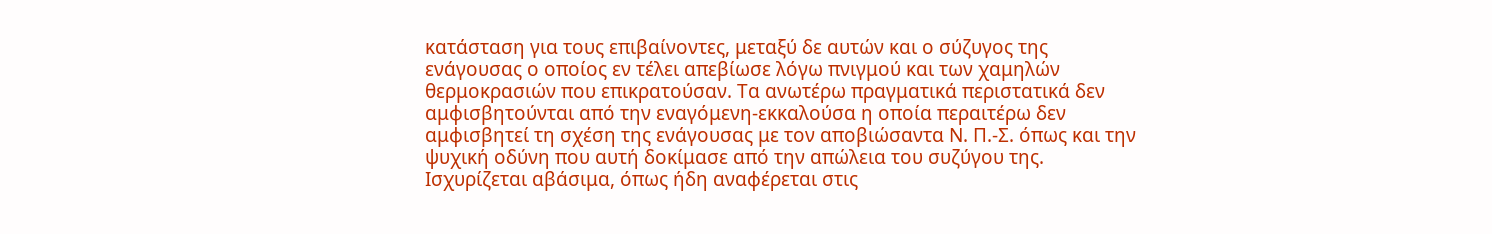κατάσταση για τους επιβαίνοντες, μεταξύ δε αυτών και ο σύζυγος της ενάγουσας ο οποίος εν τέλει απεβίωσε λόγω πνιγμού και των χαμηλών θερμοκρασιών που επικρατούσαν. Τα ανωτέρω πραγματικά περιστατικά δεν αμφισβητούνται από την εναγόμενη-εκκαλούσα η οποία περαιτέρω δεν αμφισβητεί τη σχέση της ενάγουσας με τον αποβιώσαντα Ν. Π.-Σ. όπως και την ψυχική οδύνη που αυτή δοκίμασε από την απώλεια του συζύγου της. Ισχυρίζεται αβάσιμα, όπως ήδη αναφέρεται στις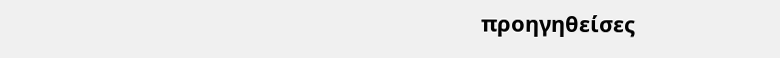προηγηθείσες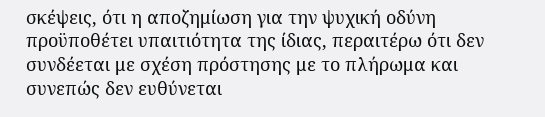σκέψεις, ότι η αποζημίωση για την ψυχική οδύνη προϋποθέτει υπαιτιότητα της ίδιας, περαιτέρω ότι δεν συνδέεται με σχέση πρόστησης με το πλήρωμα και συνεπώς δεν ευθύνεται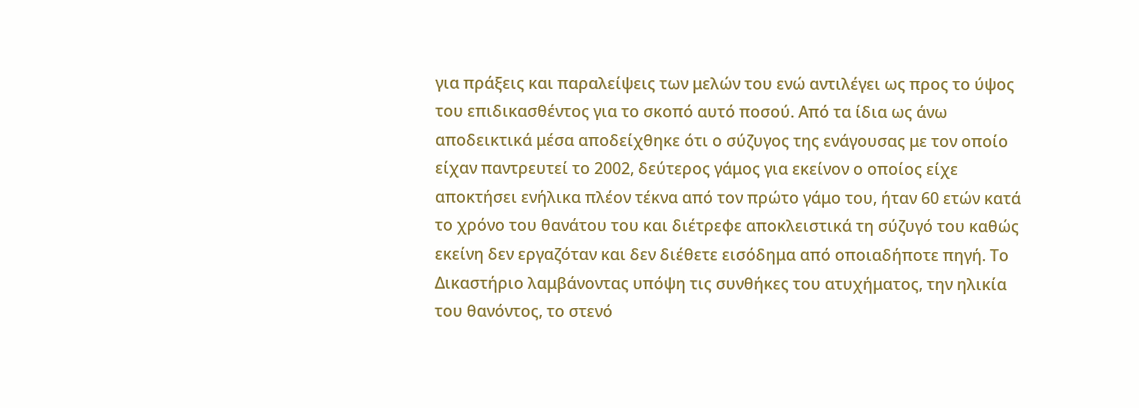για πράξεις και παραλείψεις των μελών του ενώ αντιλέγει ως προς το ύψος του επιδικασθέντος για το σκοπό αυτό ποσού. Από τα ίδια ως άνω αποδεικτικά μέσα αποδείχθηκε ότι ο σύζυγος της ενάγουσας με τον οποίο είχαν παντρευτεί το 2002, δεύτερος γάμος για εκείνον ο οποίος είχε αποκτήσει ενήλικα πλέον τέκνα από τον πρώτο γάμο του, ήταν 60 ετών κατά το χρόνο του θανάτου του και διέτρεφε αποκλειστικά τη σύζυγό του καθώς εκείνη δεν εργαζόταν και δεν διέθετε εισόδημα από οποιαδήποτε πηγή. Το Δικαστήριο λαμβάνοντας υπόψη τις συνθήκες του ατυχήματος, την ηλικία του θανόντος, το στενό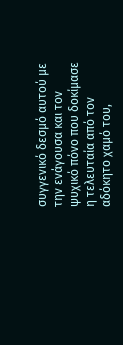συγγενικό δεσμό αυτού με την ενάγουσα και τον ψυχικό πόνο που δοκίμασε η τελευταία από τον αδόκητο χαμό του,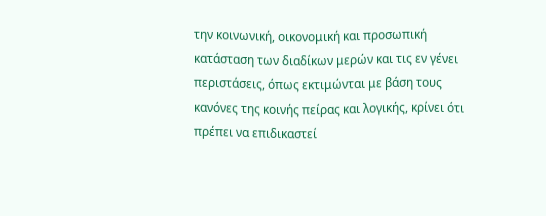την κοινωνική, οικονομική και προσωπική κατάσταση των διαδίκων μερών και τις εν γένει περιστάσεις, όπως εκτιμώνται με βάση τους κανόνες της κοινής πείρας και λογικής, κρίνει ότι πρέπει να επιδικαστεί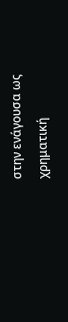στην ενάγουσα ως χρηματική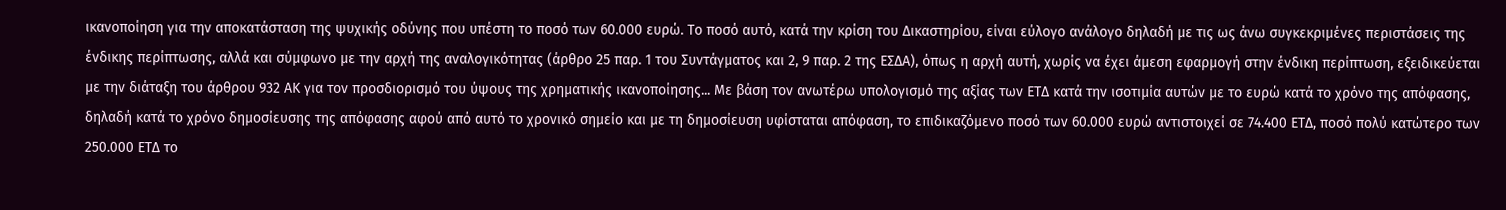ικανοποίηση για την αποκατάσταση της ψυχικής οδύνης που υπέστη το ποσό των 60.000 ευρώ. Το ποσό αυτό, κατά την κρίση του Δικαστηρίου, είναι εύλογο ανάλογο δηλαδή με τις ως άνω συγκεκριμένες περιστάσεις της ένδικης περίπτωσης, αλλά και σύμφωνο με την αρχή της αναλογικότητας (άρθρο 25 παρ. 1 του Συντάγματος και 2, 9 παρ. 2 της ΕΣΔΑ), όπως η αρχή αυτή, χωρίς να έχει άμεση εφαρμογή στην ένδικη περίπτωση, εξειδικεύεται με την διάταξη του άρθρου 932 ΑΚ για τον προσδιορισμό του ύψους της χρηματικής ικανοποίησης... Με βάση τον ανωτέρω υπολογισμό της αξίας των ΕΤΔ κατά την ισοτιμία αυτών με το ευρώ κατά το χρόνο της απόφασης, δηλαδή κατά το χρόνο δημοσίευσης της απόφασης αφού από αυτό το χρονικό σημείο και με τη δημοσίευση υφίσταται απόφαση, το επιδικαζόμενο ποσό των 60.000 ευρώ αντιστοιχεί σε 74.400 ΕΤΔ, ποσό πολύ κατώτερο των 250.000 ΕΤΔ το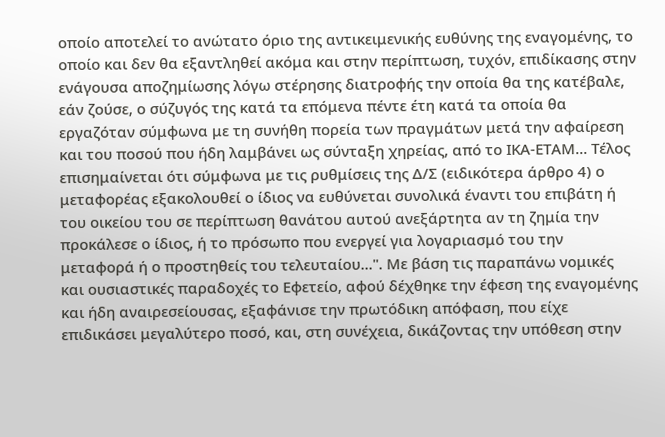οποίο αποτελεί το ανώτατο όριο της αντικειμενικής ευθύνης της εναγομένης, το οποίο και δεν θα εξαντληθεί ακόμα και στην περίπτωση, τυχόν, επιδίκασης στην ενάγουσα αποζημίωσης λόγω στέρησης διατροφής την οποία θα της κατέβαλε, εάν ζούσε, ο σύζυγός της κατά τα επόμενα πέντε έτη κατά τα οποία θα εργαζόταν σύμφωνα με τη συνήθη πορεία των πραγμάτων μετά την αφαίρεση και του ποσού που ήδη λαμβάνει ως σύνταξη χηρείας, από το ΙΚΑ-ΕΤΑΜ... Τέλος επισημαίνεται ότι σύμφωνα με τις ρυθμίσεις της Δ/Σ (ειδικότερα άρθρο 4) ο μεταφορέας εξακολουθεί ο ίδιος να ευθύνεται συνολικά έναντι του επιβάτη ή του οικείου του σε περίπτωση θανάτου αυτού ανεξάρτητα αν τη ζημία την προκάλεσε ο ίδιος, ή το πρόσωπο που ενεργεί για λογαριασμό του την μεταφορά ή ο προστηθείς του τελευταίου...". Με βάση τις παραπάνω νομικές και ουσιαστικές παραδοχές το Εφετείο, αφού δέχθηκε την έφεση της εναγομένης και ήδη αναιρεσείουσας, εξαφάνισε την πρωτόδικη απόφαση, που είχε επιδικάσει μεγαλύτερο ποσό, και, στη συνέχεια, δικάζοντας την υπόθεση στην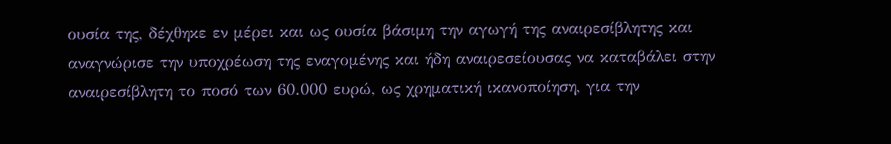ουσία της, δέχθηκε εν μέρει και ως ουσία βάσιμη την αγωγή της αναιρεσίβλητης και αναγνώρισε την υποχρέωση της εναγομένης και ήδη αναιρεσείουσας να καταβάλει στην αναιρεσίβλητη το ποσό των 60.000 ευρώ, ως χρηματική ικανοποίηση, για την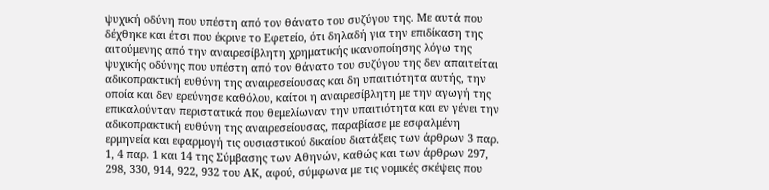ψυχική οδύνη που υπέστη από τον θάνατο του συζύγου της. Με αυτά που δέχθηκε και έτσι που έκρινε το Εφετείο, ότι δηλαδή για την επιδίκαση της αιτούμενης από την αναιρεσίβλητη χρηματικής ικανοποίησης λόγω της ψυχικής οδύνης που υπέστη από τον θάνατο του συζύγου της δεν απαιτείται αδικοπρακτική ευθύνη της αναιρεσείουσας και δη υπαιτιότητα αυτής, την οποία και δεν ερεύνησε καθόλου, καίτοι η αναιρεσίβλητη με την αγωγή της επικαλούνταν περιστατικά που θεμελίωναν την υπαιτιότητα και εν γένει την αδικοπρακτική ευθύνη της αναιρεσείουσας, παραβίασε με εσφαλμένη ερμηνεία και εφαρμογή τις ουσιαστικού δικαίου διατάξεις των άρθρων 3 παρ. 1, 4 παρ. 1 και 14 της Σύμβασης των Αθηνών, καθώς και των άρθρων 297, 298, 330, 914, 922, 932 του ΑΚ, αφού, σύμφωνα με τις νομικές σκέψεις που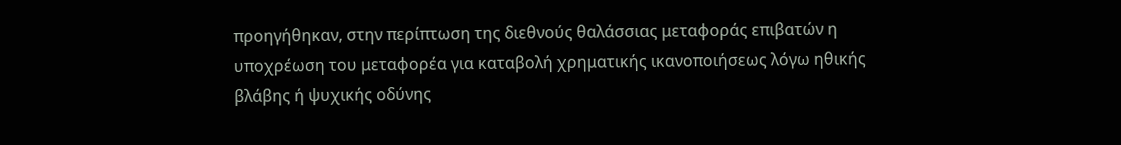προηγήθηκαν, στην περίπτωση της διεθνούς θαλάσσιας μεταφοράς επιβατών η υποχρέωση του μεταφορέα για καταβολή χρηματικής ικανοποιήσεως λόγω ηθικής βλάβης ή ψυχικής οδύνης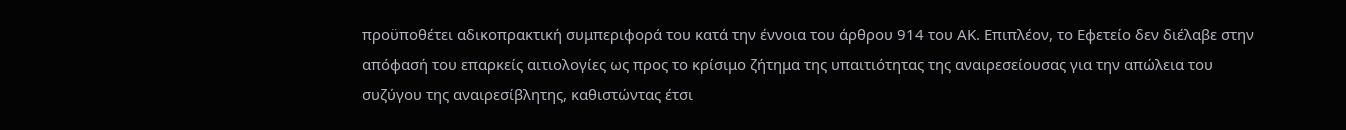προϋποθέτει αδικοπρακτική συμπεριφορά του κατά την έννοια του άρθρου 914 του ΑΚ. Επιπλέον, το Εφετείο δεν διέλαβε στην απόφασή του επαρκείς αιτιολογίες ως προς το κρίσιμο ζήτημα της υπαιτιότητας της αναιρεσείουσας για την απώλεια του συζύγου της αναιρεσίβλητης, καθιστώντας έτσι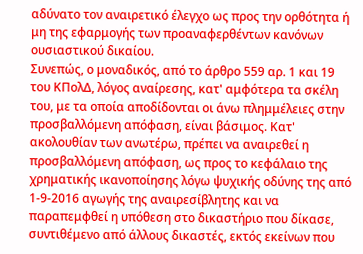αδύνατο τον αναιρετικό έλεγχο ως προς την ορθότητα ή μη της εφαρμογής των προαναφερθέντων κανόνων ουσιαστικού δικαίου.
Συνεπώς, ο μοναδικός, από το άρθρο 559 αρ. 1 και 19 του ΚΠολΔ, λόγος αναίρεσης, κατ' αμφότερα τα σκέλη του, με τα οποία αποδίδονται οι άνω πλημμέλειες στην προσβαλλόμενη απόφαση, είναι βάσιμος. Κατ' ακολουθίαν των ανωτέρω, πρέπει να αναιρεθεί η προσβαλλόμενη απόφαση, ως προς το κεφάλαιο της χρηματικής ικανοποίησης λόγω ψυχικής οδύνης της από 1-9-2016 αγωγής της αναιρεσίβλητης και να παραπεμφθεί η υπόθεση στο δικαστήριο που δίκασε, συντιθέμενο από άλλους δικαστές, εκτός εκείνων που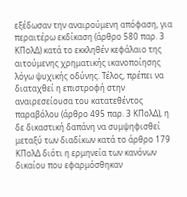εξέδωσαν την αναιρούμενη απόφαση, για περαιτέρω εκδίκαση (άρθρο 580 παρ. 3 ΚΠολΔ) κατά το εκκληθέν κεφάλαιο της αιτούμενης χρηματικής ικανοποίησης λόγω ψυχικής οδύνης. Τέλος, πρέπει να διαταχθεί η επιστροφή στην αναιρεσείουσα του κατατεθέντος παραβόλου (άρθρο 495 παρ. 3 ΚΠολΔ), η δε δικαστική δαπάνη να συμψηφισθεί μεταξύ των διαδίκων κατά το άρθρο 179 ΚΠολΔ διότι η ερμηνεία των κανόνων δικαίου που εφαρμόσθηκαν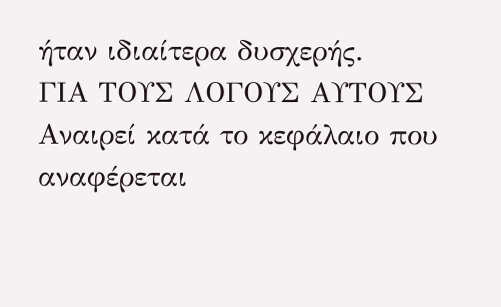ήταν ιδιαίτερα δυσχερής.
ΓΙΑ ΤΟΥΣ ΛΟΓΟΥΣ ΑΥΤΟΥΣ
Αναιρεί κατά το κεφάλαιο που αναφέρεται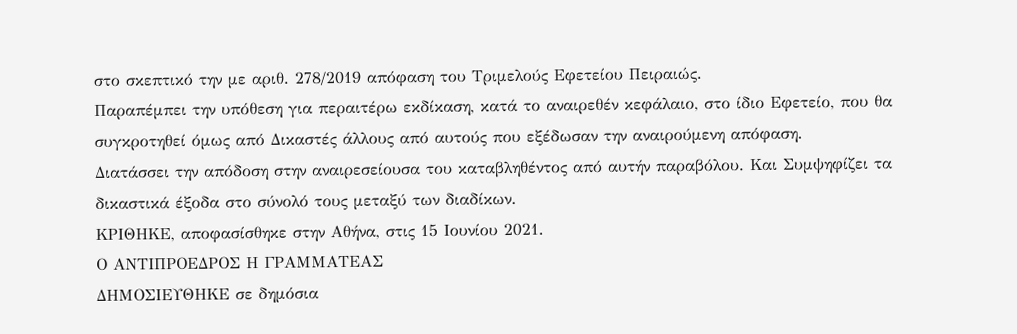στο σκεπτικό την με αριθ. 278/2019 απόφαση του Τριμελούς Εφετείου Πειραιώς.
Παραπέμπει την υπόθεση για περαιτέρω εκδίκαση, κατά το αναιρεθέν κεφάλαιο, στο ίδιο Εφετείο, που θα συγκροτηθεί όμως από Δικαστές άλλους από αυτούς που εξέδωσαν την αναιρούμενη απόφαση.
Διατάσσει την απόδοση στην αναιρεσείουσα του καταβληθέντος από αυτήν παραβόλου. Και Συμψηφίζει τα δικαστικά έξοδα στο σύνολό τους μεταξύ των διαδίκων.
ΚΡΙΘΗΚΕ, αποφασίσθηκε στην Αθήνα, στις 15 Ιουνίου 2021.
Ο ΑΝΤΙΠΡΟΕΔΡΟΣ Η ΓΡΑΜΜΑΤΕΑΣ
ΔΗΜΟΣΙΕΥΘΗΚΕ σε δημόσια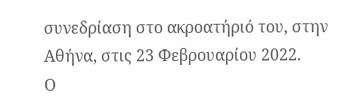συνεδρίαση στο ακροατήριό του, στην Αθήνα, στις 23 Φεβρουαρίου 2022.
Ο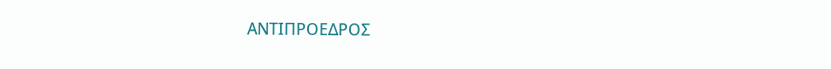ΑΝΤΙΠΡΟΕΔΡΟΣ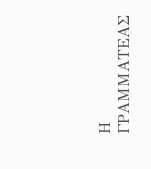Η ΓΡΑΜΜΑΤΕΑΣ